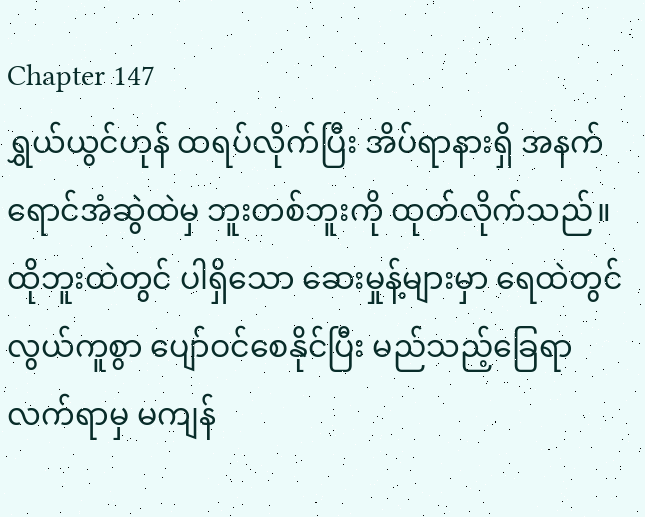Chapter 147
ရွှယ်ယွင်ဟုန် ထရပ်လိုက်ပြီး အိပ်ရာနားရှိ အနက်ရောင်အံဆွဲထဲမှ ဘူးတစ်ဘူးကို ထုတ်လိုက်သည်။
ထိုဘူးထဲတွင် ပါရှိသော ဆေးမှုန့်များမှာ ရေထဲတွင် လွယ်ကူစွာ ပျော်ဝင်စေနိုင်ပြီး မည်သည့်ခြေရာလက်ရာမှ မကျန်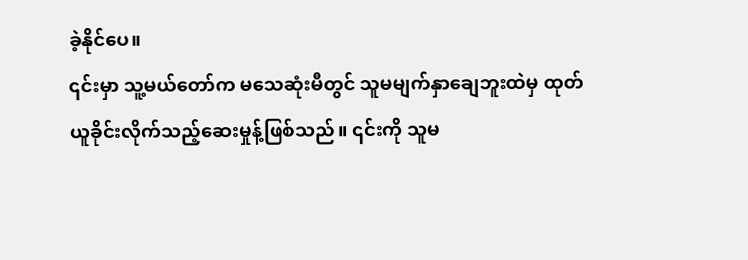ခဲ့နိုင်ပေ။
၎င်းမှာ သူ့မယ်တော်က မသေဆုံးမီတွင် သူမမျက်နှာချေဘူးထဲမှ ထုတ်ယူခိုင်းလိုက်သည့်ဆေးမှုန့်ဖြစ်သည်။ ၎င်းကို သူမ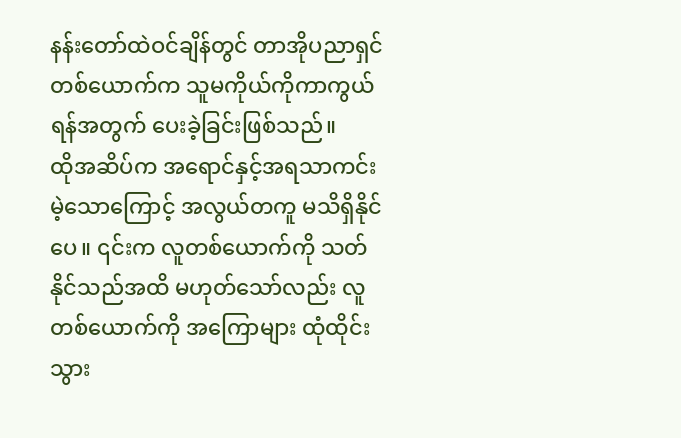နန်းတော်ထဲဝင်ချိန်တွင် တာအိုပညာရှင်တစ်ယောက်က သူမကိုယ်ကိုကာကွယ်ရန်အတွက် ပေးခဲ့ခြင်းဖြစ်သည်။
ထိုအဆိပ်က အရောင်နှင့်အရသာကင်းမဲ့သောကြောင့် အလွယ်တကူ မသိရှိနိုင်ပေ။ ၎င်းက လူတစ်ယောက်ကို သတ်နိုင်သည်အထိ မဟုတ်သော်လည်း လူတစ်ယောက်ကို အကြောများ ထုံထိုင်းသွား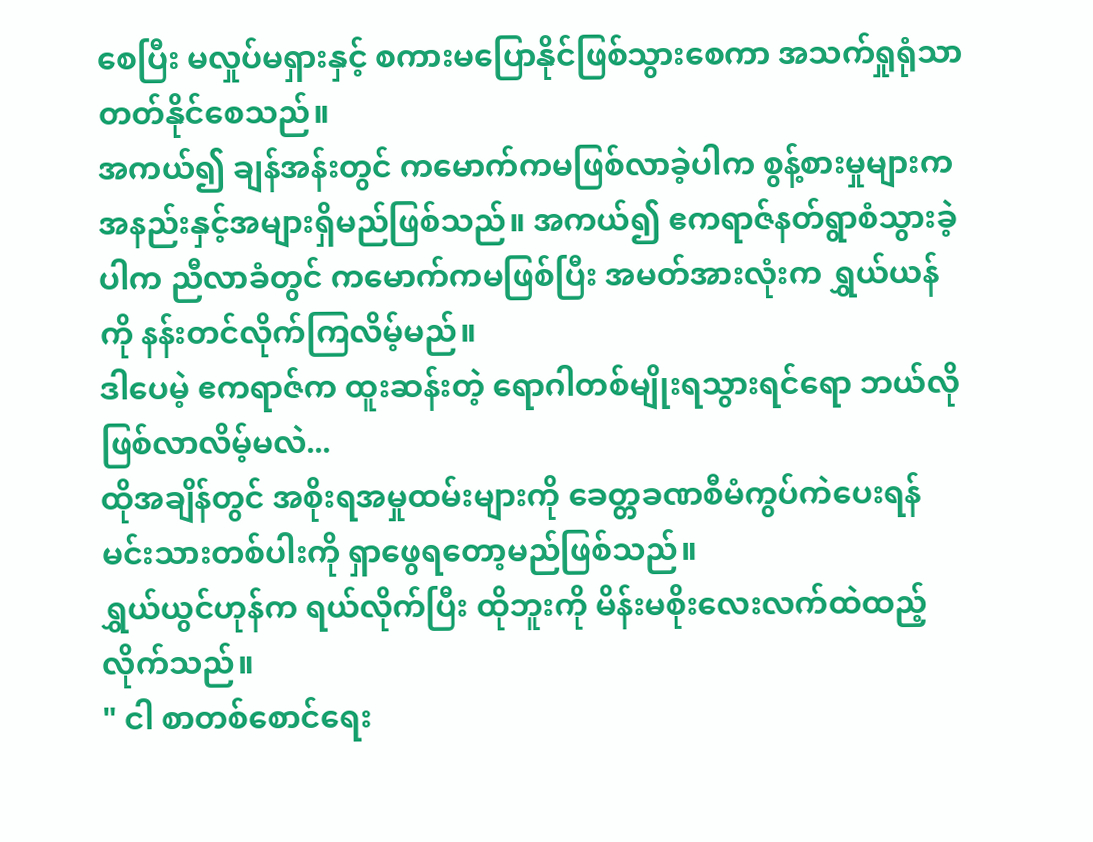စေပြီး မလှုပ်မရှားနှင့် စကားမပြောနိုင်ဖြစ်သွားစေကာ အသက်ရှုရုံသာ တတ်နိုင်စေသည်။
အကယ်၍ ချန်အန်းတွင် ကမောက်ကမဖြစ်လာခဲ့ပါက စွန့်စားမှုများက အနည်းနှင့်အများရှိမည်ဖြစ်သည်။ အကယ်၍ ဧကရာဇ်နတ်ရွာစံသွားခဲ့ပါက ညီလာခံတွင် ကမောက်ကမဖြစ်ပြီး အမတ်အားလုံးက ရွှယ်ယန်ကို နန်းတင်လိုက်ကြလိမ့်မည်။
ဒါပေမဲ့ ဧကရာဇ်က ထူးဆန်းတဲ့ ရောဂါတစ်မျိုးရသွားရင်ရော ဘယ်လိုဖြစ်လာလိမ့်မလဲ...
ထိုအချိန်တွင် အစိုးရအမှုထမ်းများကို ခေတ္တခဏစီမံကွပ်ကဲပေးရန် မင်းသားတစ်ပါးကို ရှာဖွေရတော့မည်ဖြစ်သည်။
ရွှယ်ယွင်ဟုန်က ရယ်လိုက်ပြီး ထိုဘူးကို မိန်းမစိုးလေးလက်ထဲထည့်လိုက်သည်။
" ငါ စာတစ်စောင်ရေး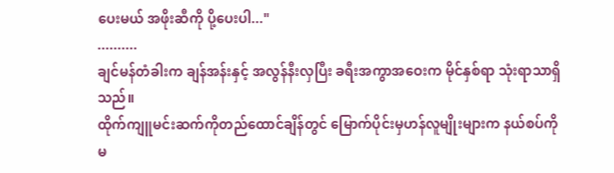ပေးမယ် အဖိုးဆီကို ပို့ပေးပါ..."
..........
ချင်မန်တံခါးက ချန်အန်းနှင့် အလွန်နီးလှပြီး ခရီးအကွာအဝေးက မိုင်နှစ်ရာ သုံးရာသာရှိသည်။
ထိုက်ကျူမင်းဆက်ကိုတည်ထောင်ချိန်တွင် မြောက်ပိုင်းမှဟန်လူမျိုးများက နယ်စပ်ကို မ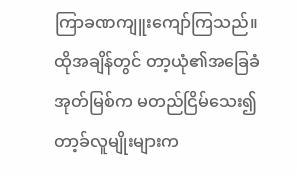ကြာခဏကျူးကျော်ကြသည်။ ထိုအချိန်တွင် တာ့ယုံ၏အခြေခံအုတ်မြစ်က မတည်ငြိမ်သေး၍တာ့ခ်လူမျိုးများက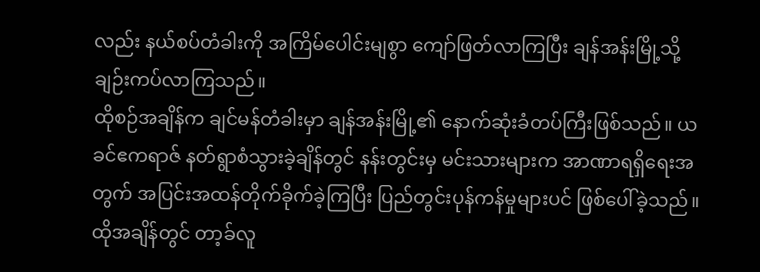လည်း နယ်စပ်တံခါးကို အကြိမ်ပေါင်းမျစွာ ကျော်ဖြတ်လာကြပြီး ချန်အန်းမြို့သို့ ချဉ်းကပ်လာကြသည်။
ထိုစဉ်အချိန်က ချင်မန်တံခါးမှာ ချန်အန်းမြို့၏ နောက်ဆုံးခံတပ်ကြီးဖြစ်သည်။ ယခင်ဧကရာဇ် နတ်ရွာစံသွားခဲ့ချိန်တွင် နန်းတွင်းမှ မင်းသားများက အာဏာရရှိရေးအတွက် အပြင်းအထန်တိုက်ခိုက်ခဲ့ကြပြီး ပြည်တွင်းပုန်ကန်မှုများပင် ဖြစ်ပေါ်ခဲ့သည်။ ထိုအချိန်တွင် တာ့ခ်လူ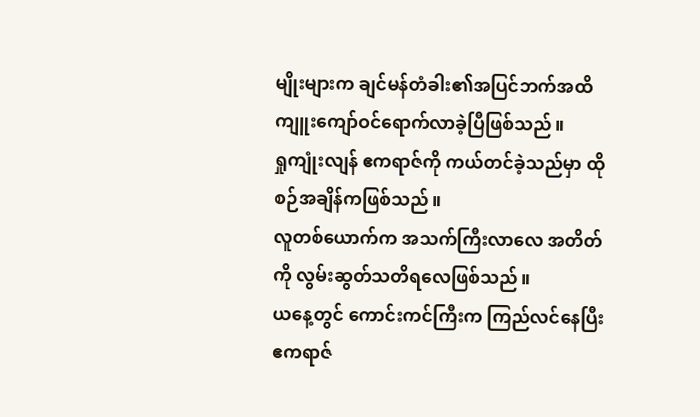မျိုးများက ချင်မန်တံခါး၏အပြင်ဘက်အထိ ကျူးကျော်ဝင်ရောက်လာခဲ့ပြီဖြစ်သည်။
ရှုကျုံးလျန် ဧကရာဇ်ကို ကယ်တင်ခဲ့သည်မှာ ထိုစဉ်အချိန်ကဖြစ်သည်။
လူတစ်ယောက်က အသက်ကြီးလာလေ အတိတ်ကို လွမ်းဆွတ်သတိရလေဖြစ်သည်။
ယနေ့တွင် ကောင်းကင်ကြီးက ကြည်လင်နေပြီး ဧကရာဇ်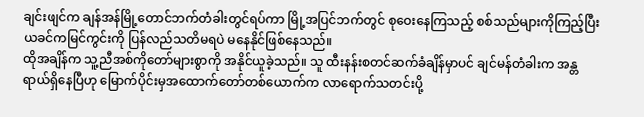ချင်းဖျင်က ချန်အန်မြို့တောင်ဘက်တံခါးတွင်ရပ်ကာ မြို့အပြင်ဘက်တွင် စုဝေးနေကြသည့် စစ်သည်များကိုကြည့်ပြီး ယခင်ကမြင်ကွင်းကို ပြန်လည်သတိမရပဲ မနေနိုင်ဖြစ်နေသည်။
ထိုအချိန်က သူ့ညီအစ်ကိုတော်များစွာကို အနိုင်ယူခဲ့သည်။ သူ ထီးနန်းစတင်ဆက်ခံချိန်မှာပင် ချင်မန်တံခါးက အန္တရာယ်ရှိနေပြီဟု မြောက်ပိုင်းမှအထောက်တော်တစ်ယောက်က လာရောက်သတင်းပို့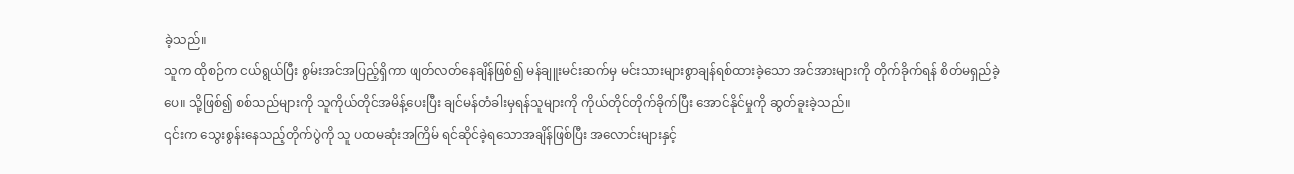ခဲ့သည်။
သူက ထိုစဉ်က ငယ်ရွယ်ပြီး စွမ်းအင်အပြည့်ရှိကာ ဖျတ်လတ်နေချိန်ဖြစ်၍ မန်ချူးမင်းဆက်မှ မင်းသားများစွာချန်ရစ်ထားခဲ့သော အင်အားများကို တိုက်ခိုက်ရန် စိတ်မရှည်ခဲ့ပေ။ သို့ဖြစ်၍ စစ်သည်များကို သူကိုယ်တိုင်အမိန့်ပေးပြီး ချင်မန်တံခါးမှရန်သူများကို ကိုယ်တိုင်တိုက်ခိုက်ပြီး အောင်နိုင်မှုကို ဆွတ်ခူးခဲ့သည်။
၎င်းက သွေးစွန်းနေသည့်တိုက်ပွဲကို သူ ပထမဆုံးအကြိမ် ရင်ဆိုင်ခဲ့ရသောအချိန်ဖြစ်ပြီး အလောင်းများနှင့်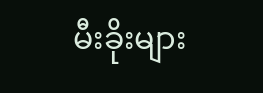မီးခိုးများ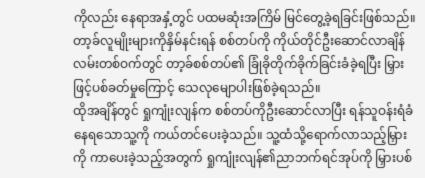ကိုလည်း နေရာအနှံ့တွင် ပထမဆုံးအကြိမ် မြင်တွေ့ခဲ့ရခြင်းဖြစ်သည်။
တာ့ခ်လူမျိုးများကိုနှိမ်နင်းရန် စစ်တပ်ကို ကိုယ်တိုင်ဦးဆောင်လာချိန် လမ်းတစ်ဝက်တွင် တာ့ခ်စစ်တပ်၏ ခြုံခိုတိုက်ခိုက်ခြင်းခံခဲ့ရပြီး မြှားဖြင့်ပစ်ခတ်မှုကြောင့် သေလုမျောပါးဖြစ်ခဲ့ရသည်။
ထိုအချိန်တွင် ရှုကျုံးလျန်က စစ်တပ်ကိုဦးဆောင်လာပြီး ရန်သူဝန်းရံခံနေရသောသူ့ကို ကယ်တင်ပေးခဲ့သည်။ သူ့ထံသို့ရောက်လာသည့်မြှားကို ကာပေးခဲ့သည့်အတွက် ရှုကျုံးလျန်၏ညာဘက်ရင်အုပ်ကို မြှားပစ်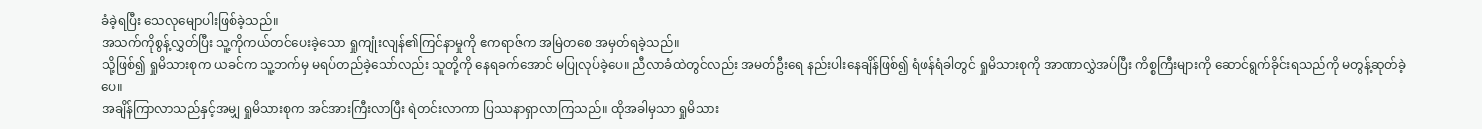ခံခဲ့ရပြီး သေလုမျောပါးဖြစ်ခဲ့သည်။
အသက်ကိုစွန့်လွှတ်ပြီး သူ့ကိုကယ်တင်ပေးခဲ့သော ရှုကျုံးလျန်၏ကြင်နာမှုကို ဧကရာဇ်က အမြဲတစေ အမှတ်ရခဲ့သည်။
သို့ဖြစ်၍ ရှုမိသားစုက ယခင်က သူ့ဘက်မှ မရပ်တည်ခဲ့သော်လည်း သူတို့ကို နေရခက်အောင် မပြုလုပ်ခဲ့ပေ။ ညီလာခံထဲတွင်လည်း အမတ်ဦးရေ နည်းပါးနေချိန်ဖြစ်၍ ရံဖန်ရံခါတွင် ရှုမိသားစုကို အာဏာလွှဲအပ်ပြီး ကိစ္စကြီးများကို ဆောင်ရွက်ခိုင်းရသည်ကို မတွန့်ဆုတ်ခဲ့ပေ။
အချိန်ကြာလာသည်နှင့်အမျှ ရှုမိသားစုက အင်အားကြီးလာပြီး ရဲတင်းလာကာ ပြဿနာရှာလာကြသည်။ ထိုအခါမှသာ ရှုမိသား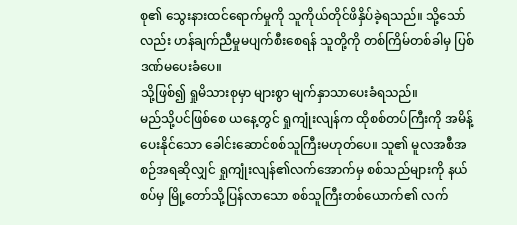စု၏ သွေးနားထင်ရောက်မှုကို သူကိုယ်တိုင်ဖိနှိပ်ခဲ့ရသည်။ သို့သော်လည်း ဟန်ချက်ညီမှုမပျက်စီးစေရန် သူတို့ကို တစ်ကြိမ်တစ်ခါမှ ပြစ်ဒဏ်မပေးခံပေ။
သို့ဖြစ်၍ ရှုမိသားစုမှာ များစွာ မျက်နှာသာပေးခံရသည်။
မည်သို့ပင်ဖြစ်စေ ယနေ့တွင် ရှုကျုံးလျန်က ထိုစစ်တပ်ကြီးကို အမိန့်ပေးနိုင်သော ခေါင်းဆောင်စစ်သူကြီးမဟုတ်ပေ။ သူ၏ မူလအစီအစဉ်အရဆိုလျှင် ရှုကျုံးလျန်၏လက်အောက်မှ စစ်သည်များကို နယ်စပ်မှ မြို့တော်သို့ပြန်လာသော စစ်သူကြီးတစ်ယောက်၏ လက်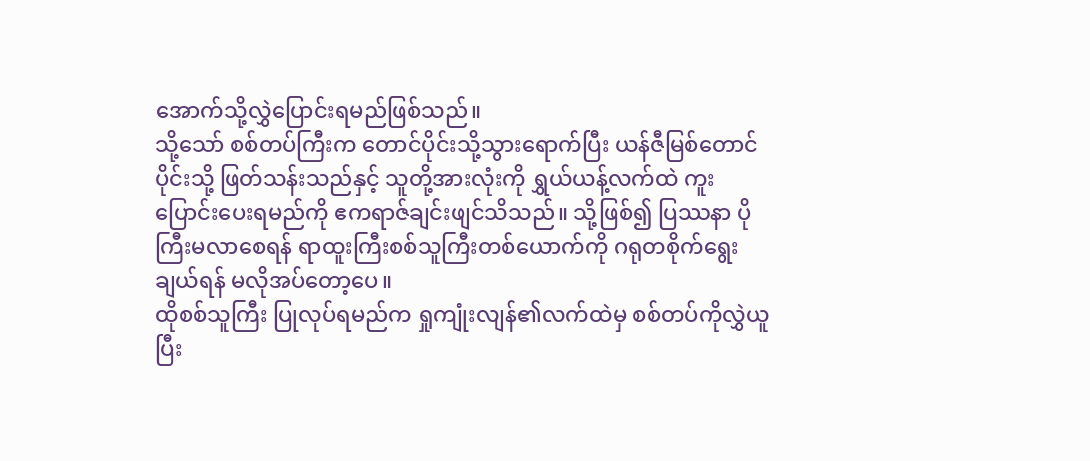အောက်သို့လွှဲပြောင်းရမည်ဖြစ်သည်။
သို့သော် စစ်တပ်ကြီးက တောင်ပိုင်းသို့သွားရောက်ပြီး ယန်ဇီမြစ်တောင်ပိုင်းသို့ ဖြတ်သန်းသည်နှင့် သူတို့အားလုံးကို ရွှယ်ယန့်လက်ထဲ ကူးပြောင်းပေးရမည်ကို ဧကရာဇ်ချင်းဖျင်သိသည်။ သို့ဖြစ်၍ ပြဿနာ ပိုကြီးမလာစေရန် ရာထူးကြီးစစ်သူကြီးတစ်ယောက်ကို ဂရုတစိုက်ရွေးချယ်ရန် မလိုအပ်တော့ပေ။
ထိုစစ်သူကြီး ပြုလုပ်ရမည်က ရှုကျုံးလျန်၏လက်ထဲမှ စစ်တပ်ကိုလွှဲယူပြီး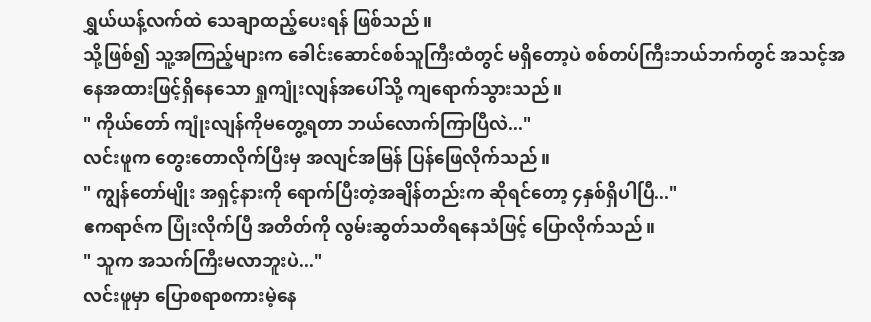ရွှယ်ယန့်လက်ထဲ သေချာထည့်ပေးရန် ဖြစ်သည်။
သို့ဖြစ်၍ သူ့အကြည့်များက ခေါင်းဆောင်စစ်သူကြီးထံတွင် မရှိတော့ပဲ စစ်တပ်ကြီးဘယ်ဘက်တွင် အသင့်အနေအထားဖြင့်ရှိနေသော ရှုကျုံးလျန်အပေါ်သို့ ကျရောက်သွားသည်။
" ကိုယ်တော် ကျုံးလျန်ကိုမတွေ့ရတာ ဘယ်လောက်ကြာပြီလဲ..."
လင်းဖူက တွေးတောလိုက်ပြီးမှ အလျင်အမြန် ပြန်ဖြေလိုက်သည်။
" ကျွန်တော်မျိုး အရှင့်နားကို ရောက်ပြီးတဲ့အချိန်တည်းက ဆိုရင်တော့ ၄နှစ်ရှိပါပြီ..."
ဧကရာဇ်က ပြုံးလိုက်ပြီ အတိတ်ကို လွမ်းဆွတ်သတိရနေသံဖြင့် ပြောလိုက်သည်။
" သူက အသက်ကြီးမလာဘူးပဲ..."
လင်းဖူမှာ ပြောစရာစကားမဲ့နေ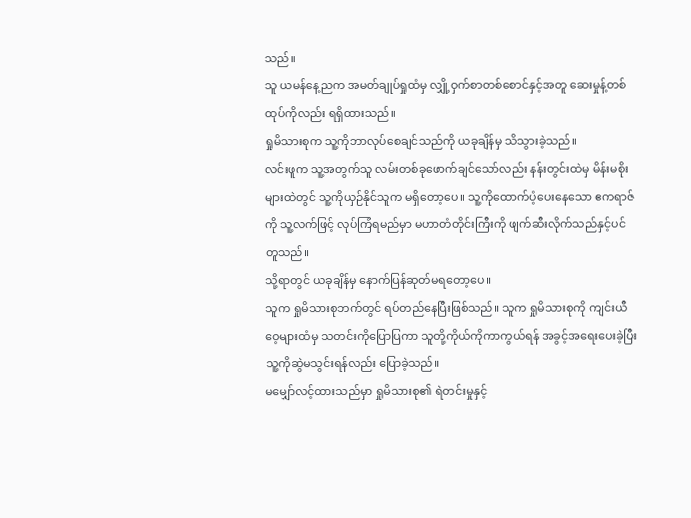သည်။
သူ ယမန်နေ့ညက အမတ်ချုပ်ရှုထံမှ လျှို့ဝှက်စာတစ်စောင်နှင့်အတူ ဆေးမှုန့်တစ်ထုပ်ကိုလည်း ရရှိထားသည်။
ရှုမိသားစုက သူ့ကိုဘာလုပ်စေချင်သည်ကို ယခုချိန်မှ သိသွားခဲ့သည်။
လင်းဖူက သူ့အတွက်သူ လမ်းတစ်ခုဖောက်ချင်သော်လည်း နန်းတွင်းထဲမှ မိန်းမစိုးများထဲတွင် သူ့ကိုယှဉ်နိုင်သူက မရှိတော့ပေ။ သူ့ကိုထောက်ပံ့ပေးနေသော ဧကရာဇ်ကို သူ့လက်ဖြင့် လုပ်ကြံရမည်မှာ မဟာတံတိုင်းကြီးကို ဖျက်ဆီးလိုက်သည်နှင့်ပင်တူသည်။
သို့ရာတွင် ယခုချိန်မှ နောက်ပြန်ဆုတ်မရတော့ပေ။
သူက ရှုမိသားစုဘက်တွင် ရပ်တည်နေပြီးဖြစ်သည်။ သူက ရှုမိသားစုကို ကျင်းယီဝေ့များထံမှ သတင်းကိုပြောပြကာ သူတို့ကိုယ်ကိုကာကွယ်ရန် အခွင့်အရေးပေးခဲ့ပြီး သူ့ကိုဆွဲမသွင်းရန်လည်း ပြောခဲ့သည်။
မမျှော်လင့်ထားသည်မှာ ရှုမိသားစု၏ ရဲတင်းမှုနှင့်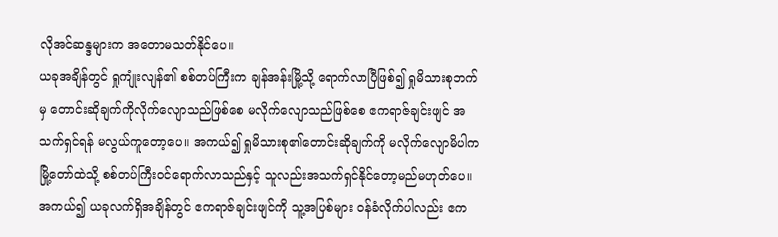လိုအင်ဆန္ဒများက အတောမသတ်နိုင်ပေ။
ယခုအချိန်တွင် ရှုကျုံးလျန်၏ စစ်တပ်ကြီးက ချန်အန်းမြို့သို့ ရောက်လာပြီဖြစ်၍ ရှုမိသားစုဘက်မှ တောင်းဆိုချက်ကိုလိုက်လျောသည်ဖြစ်စေ မလိုက်လျောသည်ဖြစ်စေ ဧကရာဇ်ချင်းဖျင် အသက်ရှင်ရန် မလွယ်ကူတော့ပေ။ အကယ်၍ ရှုမိသားစု၏တောင်းဆိုချက်ကို မလိုက်လျောမိပါက မြို့တော်ထဲသို့ စစ်တပ်ကြီးဝင်ရောက်လာသည်နှင့် သူလည်းအသက်ရှင်နိုင်တော့မည်မဟုတ်ပေ။
အကယ်၍ ယခုလက်ရှိအချိန်တွင် ဧကရာဇ်ချင်းဖျင်ကို သူ့အပြစ်များ ဝန်ခံလိုက်ပါလည်း ဧက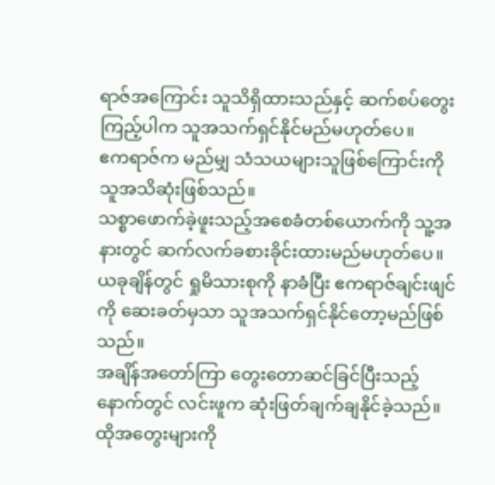ရာဇ်အကြောင်း သူသိရှိထားသည်နှင့် ဆက်စပ်တွေးကြည့်ပါက သူအသက်ရှင်နိုင်မည်မဟုတ်ပေ။
ဧကရာဇ်က မည်မျှ သံသယများသူဖြစ်ကြောင်းကို သူအသိဆုံးဖြစ်သည်။
သစ္စာဖောက်ခဲ့ဖူးသည့်အစေခံတစ်ယောက်ကို သူ့အနားတွင် ဆက်လက်ခစားခိုင်းထားမည်မဟုတ်ပေ။
ယခုချိန်တွင် ရှုမိသားစုကို နာခံပြီး ဧကရာဇ်ချင်းဖျင်ကို ဆေးခတ်မှသာ သူအသက်ရှင်နိုင်တော့မည်ဖြစ်သည်။
အချိန်အတော်ကြာ တွေးတောဆင်ခြင်ပြီးသည့်နောက်တွင် လင်းဖူက ဆုံးဖြတ်ချက်ချနိုင်ခဲ့သည်။
ထိုအတွေးများကို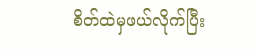စိတ်ထဲမှဖယ်လိုက်ပြီး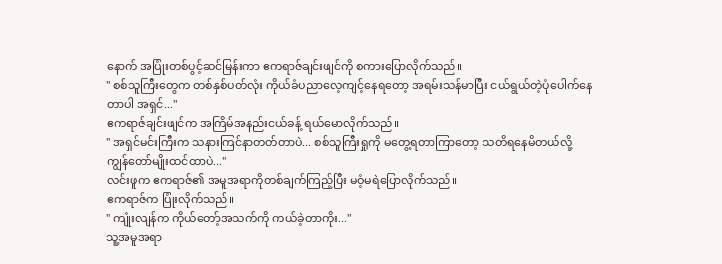နောက် အပြုံးတစ်ပွင့်ဆင်မြန်းကာ ဧကရာဇ်ချင်းဖျင်ကို စကားပြောလိုက်သည်။
" စစ်သူကြီးတွေက တစ်နှစ်ပတ်လုံး ကိုယ်ခံပညာလေ့ကျင့်နေရတော့ အရမ်းသန်မာပြီး ငယ်ရွယ်တဲ့ပုံပေါက်နေတာပါ အရှင်..."
ဧကရာဇ်ချင်းဖျင်က အကြိမ်အနည်းငယ်ခန့် ရယ်မောလိုက်သည်။
" အရှင်မင်းကြီးက သနားကြင်နာတတ်တာပဲ... စစ်သူကြီးရှုကို မတွေ့ရတာကြာတော့ သတိရနေမိတယ်လို့ ကျွန်တော်မျိုးထင်ထာပဲ..."
လင်းဖူက ဧကရာဇ်၏ အမူအရာကိုတစ်ချက်ကြည့်ပြီး မဝံ့မရဲပြောလိုက်သည်။
ဧကရာဇ်က ပြုံးလိုက်သည်။
" ကျုံးလျန်က ကိုယ်တော့်အသက်ကို ကယ်ခဲ့တာကိုး..."
သူ့အမူအရာ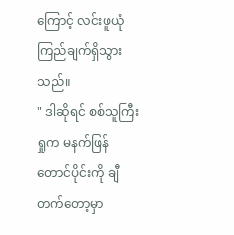ကြောင့် လင်းဖူယုံကြည်ချက်ရှိသွားသည်။
" ဒါဆိုရင် စစ်သူကြီးရှုက မနက်ဖြန် တောင်ပိုင်းကို ချီတက်တော့မှာ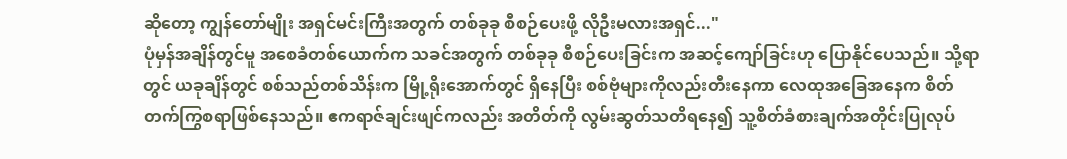ဆိုတော့ ကျွန်တော်မျိုး အရှင်မင်းကြီးအတွက် တစ်ခုခု စီစဉ်ပေးဖို့ လိုဦးမလားအရှင်..."
ပုံမှန်အချိန်တွင်မူ အစေခံတစ်ယောက်က သခင်အတွက် တစ်ခုခု စီစဉ်ပေးခြင်းက အဆင့်ကျော်ခြင်းဟု ပြောနိုင်ပေသည်။ သို့ရာတွင် ယခုချိန်တွင် စစ်သည်တစ်သိန်းက မြို့ရိုးအောက်တွင် ရှိနေပြီး စစ်ဗုံများကိုလည်းတီးနေကာ လေထုအခြေအနေက စိတ်တက်ကြွစရာဖြစ်နေသည်။ ဧကရာဇ်ချင်းဖျင်ကလည်း အတိတ်ကို လွမ်းဆွတ်သတိရနေ၍ သူ့စိတ်ခံစားချက်အတိုင်းပြုလုပ်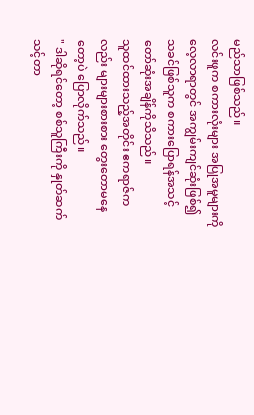မည်သာဖြစ်သည်။
လင်းဖူက စကားလုံးများ အပြုအမူများကို လေ့လာရာတွင် အကျွမ်းကျင်ဆုံးဖြစ်၍ သခင်ဖြစ်သူက စကားပြောရန်အသင့်တော်ဆုံးအချိန်ကိုသိသည်။
သူထင်ထားသည့်အတိုင်း ဧကရာဇ်ကလည်း များများစားစား တွေးတောမနေတော့ပဲ ပြောလိုက်သည်။
" ဒါဆိုရင်တော့ စစ်သူကြီးကို နှုတ်ဆက်သင့်တာ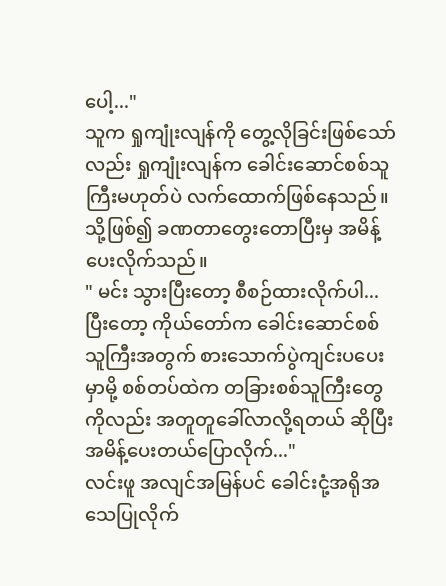ပေါ့..."
သူက ရှုကျုံးလျန်ကို တွေ့လိုခြင်းဖြစ်သော်လည်း ရှုကျုံးလျန်က ခေါင်းဆောင်စစ်သူကြီးမဟုတ်ပဲ လက်ထောက်ဖြစ်နေသည်။ သို့ဖြစ်၍ ခဏတာတွေးတောပြီးမှ အမိန့်ပေးလိုက်သည်။
" မင်း သွားပြီးတော့ စီစဉ်ထားလိုက်ပါ... ပြီးတော့ ကိုယ်တော်က ခေါင်းဆောင်စစ်သူကြီးအတွက် စားသောက်ပွဲကျင်းပပေးမှာမို့ စစ်တပ်ထဲက တခြားစစ်သူကြီးတွေကိုလည်း အတူတူခေါ်လာလို့ရတယ် ဆိုပြီး အမိန့်ပေးတယ်ပြောလိုက်..."
လင်းဖူ အလျင်အမြန်ပင် ခေါင်းငုံ့အရိုအသေပြုလိုက်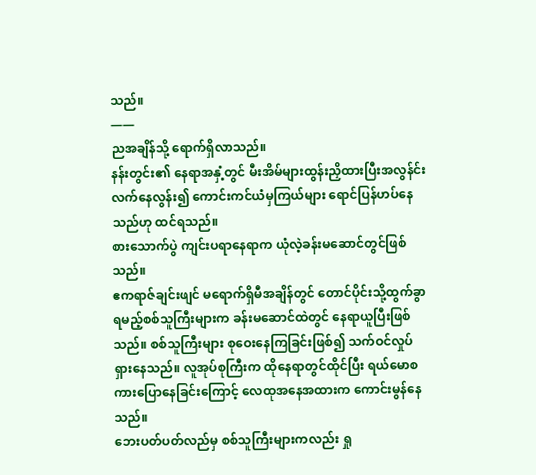သည်။
——
ညအချိန်သို့ ရောက်ရှိလာသည်။
နန်းတွင်း၏ နေရာအနှံ့တွင် မီးအိမ်များထွန်းညှိထားပြီးအလွန်င်းလက်နေလွန်း၍ ကောင်းကင်ယံမှကြယ်များ ရောင်ပြန်ဟပ်နေသည်ဟု ထင်ရသည်။
စားသောက်ပွဲ ကျင်းပရာနေရာက ယုံလဲ့ခန်းမဆောင်တွင်ဖြစ်သည်။
ဧကရာဇ်ချင်းဖျင် မရောက်ရှိမီအချိန်တွင် တောင်ပိုင်းသို့ထွက်ခွာရမည့်စစ်သူကြီးများက ခန်းမဆောင်ထဲတွင် နေရာယူပြီးဖြစ်သည်။ စစ်သူကြီးများ စုဝေးနေကြခြင်းဖြစ်၍ သက်ဝင်လှုပ်ရှားနေသည်။ လူအုပ်စုကြီးက ထိုနေရာတွင်ထိုင်ပြီး ရယ်မောစကားပြောနေခြင်းကြောင့် လေထုအနေအထားက ကောင်းမွန်နေသည်။
ဘေးပတ်ပတ်လည်မှ စစ်သူကြီးများကလည်း ရှု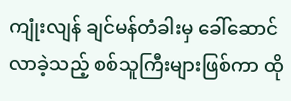ကျုံးလျန် ချင်မန်တံခါးမှ ခေါ်ဆောင်လာခဲ့သည့် စစ်သူကြီးများဖြစ်ကာ ထို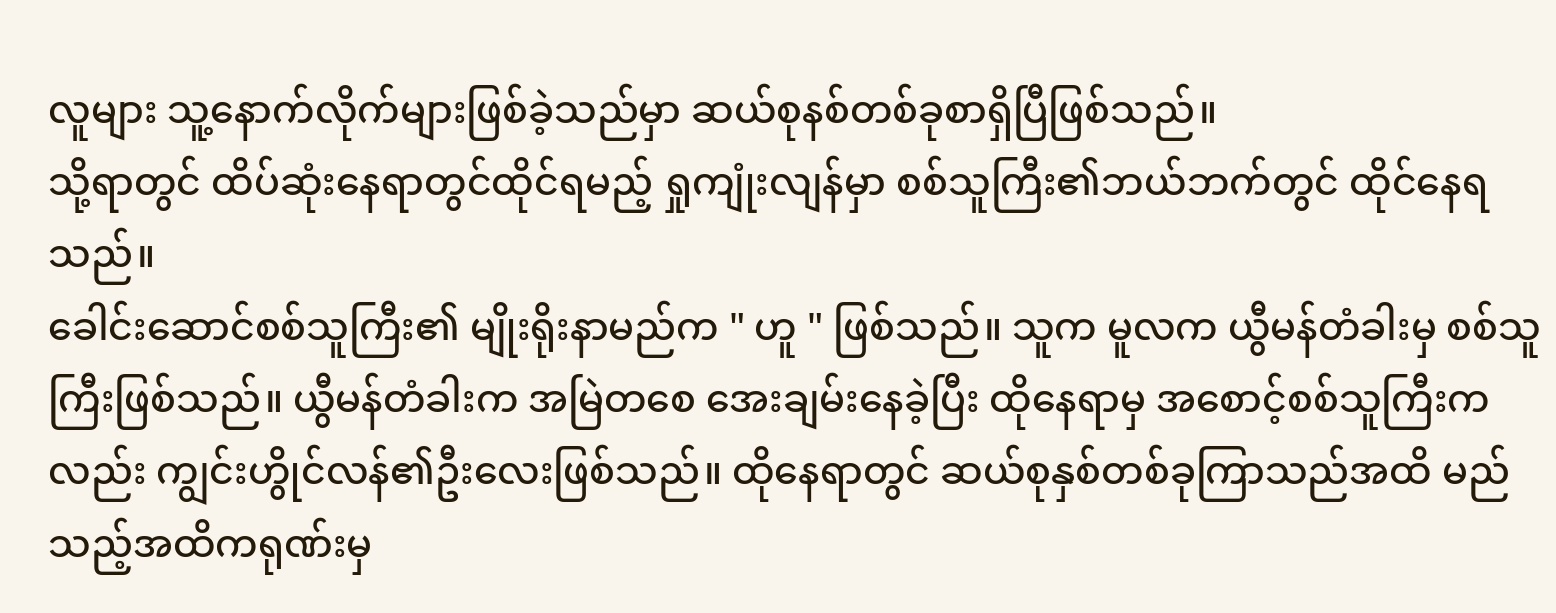လူများ သူ့နောက်လိုက်များဖြစ်ခဲ့သည်မှာ ဆယ်စုနစ်တစ်ခုစာရှိပြီဖြစ်သည်။
သို့ရာတွင် ထိပ်ဆုံးနေရာတွင်ထိုင်ရမည့် ရှုကျုံးလျန်မှာ စစ်သူကြီး၏ဘယ်ဘက်တွင် ထိုင်နေရသည်။
ခေါင်းဆောင်စစ်သူကြီး၏ မျိုးရိုးနာမည်က " ဟူ " ဖြစ်သည်။ သူက မူလက ယွီမန်တံခါးမှ စစ်သူကြီးဖြစ်သည်။ ယွီမန်တံခါးက အမြဲတစေ အေးချမ်းနေခဲ့ပြီး ထိုနေရာမှ အစောင့်စစ်သူကြီးကလည်း ကျွင်းဟွိုင်လန်၏ဦးလေးဖြစ်သည်။ ထိုနေရာတွင် ဆယ်စုနှစ်တစ်ခုကြာသည်အထိ မည်သည့်အထိကရုဏ်းမှ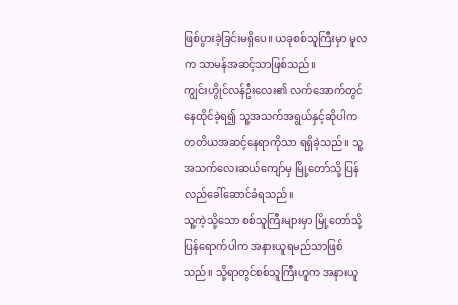ဖြစ်ပွားခဲ့ခြင်းမရှိပေ။ ယခုစစ်သူကြီးမှာ မူလက သာမန်အဆင့်သာဖြစ်သည်။
ကျွင်းဟွိုင်လန်ဦးလေး၏ လက်အောက်တွင် နေထိုင်ခဲ့ရ၍ သူ့အသက်အရွယ်နှင့်ဆိုပါက တတိယအဆင့်နေရာကိုသာ ရရှိခဲ့သည်။ သူ့အသက်လေးဆယ်ကျော်မှ မြို့တော်သို့ ပြန်လည်ခေါ်ဆောင်ခံရသည်။
သူ့ကဲ့သို့သော စစ်သူကြီးများမှာ မြို့တော်သို့ပြန်ရောက်ပါက အနားယူရမည်သာဖြစ်သည်။ သို့ရာတွင်စစ်သူကြီးဟူက အနားယူ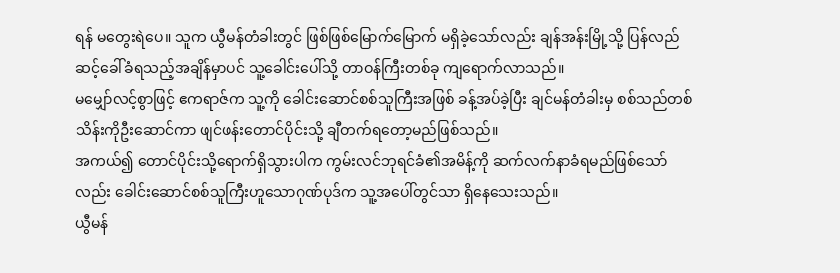ရန် မတွေးရဲပေ။ သူက ယွီမန်တံခါးတွင် ဖြစ်ဖြစ်မြောက်မြောက် မရှိခဲ့သော်လည်း ချန်အန်းမြို့သို့ ပြန်လည်ဆင့်ခေါ်ခံရသည့်အချိန်မှာပင် သူ့ခေါင်းပေါ်သို့ တာဝန်ကြီးတစ်ခု ကျရောက်လာသည်။
မမျှော်လင့်စွာဖြင့် ဧကရာဇ်က သူ့ကို ခေါင်းဆောင်စစ်သူကြီးအဖြစ် ခန့်အပ်ခဲ့ပြီး ချင်မန်တံခါးမှ စစ်သည်တစ်သိန်းကိုဦးဆောင်ကာ ဖျင်ဖန်းတောင်ပိုင်းသို့ ချီတက်ရတော့မည်ဖြစ်သည်။
အကယ်၍ တောင်ပိုင်းသို့ရောက်ရှိသွားပါက ကွမ်းလင်ဘုရင်ခံ၏အမိန့်ကို ဆက်လက်နာခံရမည်ဖြစ်သော်လည်း ခေါင်းဆောင်စစ်သူကြီးဟူသောဂုဏ်ပုဒ်က သူ့အပေါ်တွင်သာ ရှိနေသေးသည်။
ယွီမန်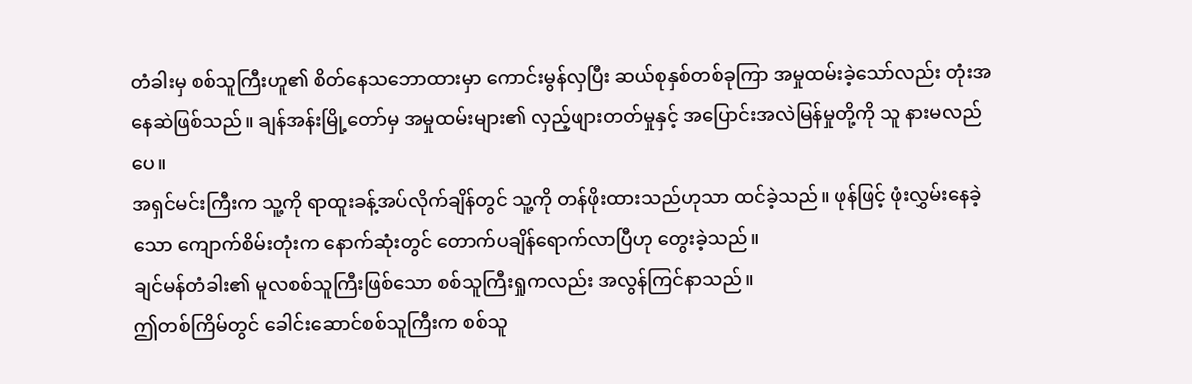တံခါးမှ စစ်သူကြီးဟူ၏ စိတ်နေသဘောထားမှာ ကောင်းမွန်လှပြီး ဆယ်စုနှစ်တစ်ခုကြာ အမှုထမ်းခဲ့သော်လည်း တုံးအနေဆဲဖြစ်သည်။ ချန်အန်းမြို့တော်မှ အမှုထမ်းများ၏ လှည့်ဖျားတတ်မှုနှင့် အပြောင်းအလဲမြန်မှုတို့ကို သူ နားမလည်ပေ။
အရှင်မင်းကြီးက သူ့ကို ရာထူးခန့်အပ်လိုက်ချိန်တွင် သူ့ကို တန်ဖိုးထားသည်ဟုသာ ထင်ခဲ့သည်။ ဖုန်ဖြင့် ဖုံးလွှမ်းနေခဲ့သော ကျောက်စိမ်းတုံးက နောက်ဆုံးတွင် တောက်ပချိန်ရောက်လာပြီဟု တွေးခဲ့သည်။
ချင်မန်တံခါး၏ မူလစစ်သူကြီးဖြစ်သော စစ်သူကြီးရှုကလည်း အလွန်ကြင်နာသည်။
ဤတစ်ကြိမ်တွင် ခေါင်းဆောင်စစ်သူကြီးက စစ်သူ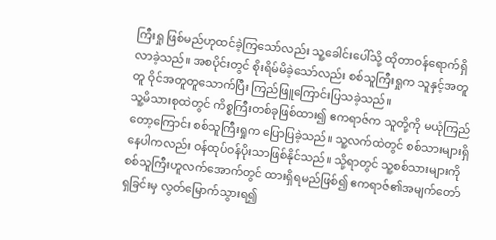ကြီးရှု ဖြစ်မည်ဟုထင်ခဲ့ကြသော်လည်း သူ့ခေါင်းပေါ်သို့ ထိုတာဝန်ရောက်ရှိလာခဲ့သည်။ အစပိုင်းတွင် စိုးရိမ်မိခဲ့သော်လည်း စစ်သူကြီးရှုက သူနှင့်အတူတူ ဝိုင်အတူတူသောက်ပြီး ကြည်ဖြူကြောင်းပြသခဲ့သည်။
သူ့မိသားစုထဲတွင် ကိစ္စကြီးတစ်ခုဖြစ်ထား၍ ဧကရာဇ်က သူတို့ကို မယုံကြည်တော့ကြောင်း စစ်သူကြီးရှုက ပြောပြခဲ့သည်။ သူ့လက်ထဲတွင် စစ်သားများရှိနေပါကလည်း ဝန်ထုပ်ဝန်ပိုးသာဖြစ်နိုင်သည်။ သို့ရာတွင် သူ့စစ်သားများကို စစ်သူကြီးဟူလက်အောက်တွင် ထားရှိရမည်ဖြစ်၍ ဧကရာဇ်၏အမျက်တော်ရှခြင်းမှ လွတ်မြောက်သွားရ၍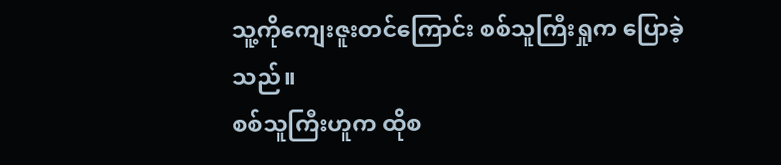သူ့ကိုကျေးဇူးတင်ကြောင်း စစ်သူကြီးရှုက ပြောခဲ့သည်။
စစ်သူကြီးဟူက ထိုစ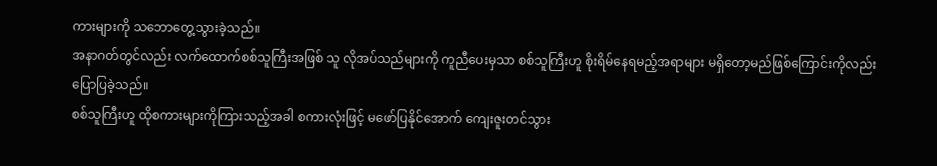ကားများကို သဘောတွေ့သွားခဲ့သည်။
အနာဂတ်တွင်လည်း လက်ထောက်စစ်သူကြီးအဖြစ် သူ လိုအပ်သည်များကို ကူညီပေးမှသာ စစ်သူကြီးဟူ စိုးရိမ်နေရမည့်အရာများ မရှိတော့မည်ဖြစ်ကြောင်းကိုလည်း ပြောပြခဲ့သည်။
စစ်သူကြီးဟူ ထိုစကားများကိုကြားသည့်အခါ စကားလုံးဖြင့် မဖော်ပြနိုင်အောက် ကျေးဇူးတင်သွား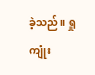ခဲ့သည်။ ရှုကျုံး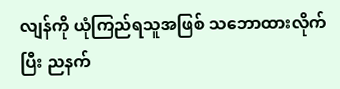လျန်ကို ယုံကြည်ရသူအဖြစ် သဘောထားလိုက်ပြီး ညနက်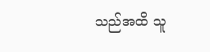သည်အထိ သူ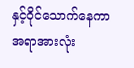နှင့်ဝိုင်သောက်နေကာ အရာအားလုံး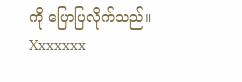ကို ပြောပြလိုက်သည်။
Xxxxxxx